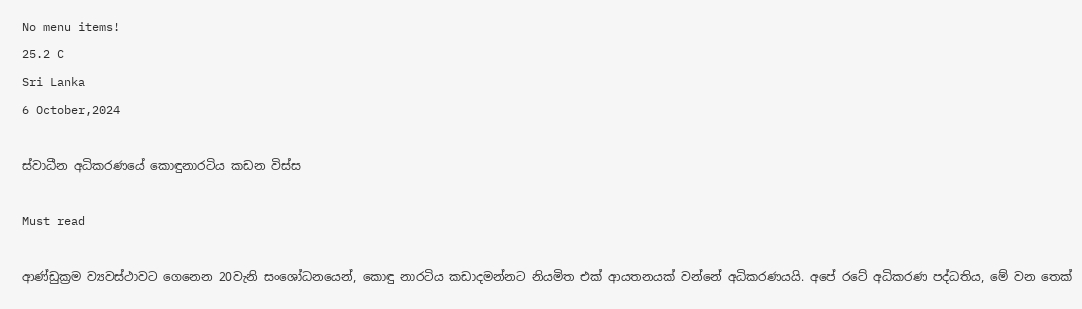No menu items!
25.2 C
Sri Lanka
6 October,2024

ස්වාධීන අධිකරණයේ කොඳුනාරටිය කඩන විස්ස

Must read

ආණ්ඩුක්‍රම ව්‍යවස්ථාවට ගෙනෙන 20වැනි සංශෝධනයෙන්, කොඳු නාරටිය කඩාදමන්නට නියමිත එක් ආයතනයක් වන්නේ අධිකරණයයි. අපේ රටේ අධිකරණ පද්ධතිය, මේ වන තෙක්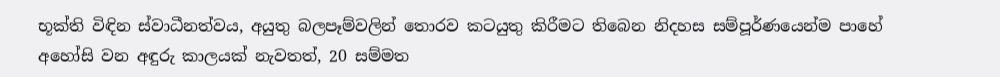භූක්ති විඳින ස්වාධීනත්වය, අයුතු බලපෑම්වලින් තොරව කටයුතු කිරීමට තිබෙන නිදහස සම්පූර්ණයෙන්ම පාහේ අහෝසි වන අඳුරු කාලයක් නැවතත්, 20 සම්මත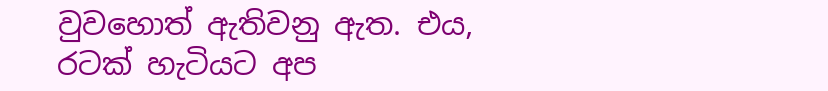වුවහොත් ඇතිවනු ඇත. එය, රටක් හැටියට අප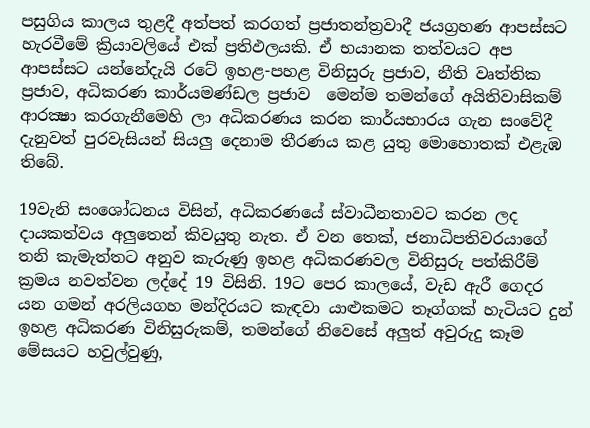පසුගිය කාලය තුළදී අත්පත් කරගත් ප්‍රජාතන්ත්‍රවාදී ජයග්‍රහණ ආපස්සට හැරවීමේ ක්‍රියාවලියේ එක් ප්‍රතිඵලයකි. ඒ භයානක තත්වයට අප ආපස්සට යන්නේදැයි රටේ ඉහළ-පහළ විනිසුරු ප්‍රජාව, නීති වෘත්තික ප්‍රජාව, අධිකරණ කාර්යමණ්ඩල ප්‍රජාව  මෙන්ම තමන්ගේ අයිතිවාසිකම් ආරක්‍ෂා කරගැනීමෙහි ලා අධිකරණය කරන කාර්යභාරය ගැන සංවේදී දැනුවත් පුරවැසියන් සියලු දෙනාම තීරණය කළ යුතු මොහොතක් එළැඹ තිබේ.

19වැනි සංශෝධනය විසින්, අධිකරණයේ ස්වාධීනතාවට කරන ලද දායකත්වය අලුතෙන් කිවයුතු නැත. ඒ වන තෙක්, ජනාධිපතිවරයාගේ තනි කැමැත්තට අනුව කැරුණු ඉහළ අධිකරණවල විනිසුරු පත්කිරීම් ක්‍රමය නවත්වන ලද්දේ 19 විසිනි. 19ට පෙර කාලයේ, වැඩ ඇරී ගෙදර යන ගමන් අරලියගහ මන්දිරයට කැඳවා යාළුකමට තෑග්ගක් හැටියට දුන් ඉහළ අධිකරණ විනිසුරුකම්, තමන්ගේ නිවෙසේ අලුත් අවුරුදු කෑම මේසයට හවුල්වුණු,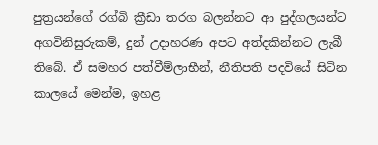පුත්‍රයන්ගේ රග්බි ක්‍රීඩා තරග බලන්නට ආ පුද්ගලයන්ට අගවිනිසුරුකම්, දුන් උදාහරණ අපට අත්දකින්නට ලැබී තිබේ. ඒ සමහර පත්වීම්ලාභීන්, නීතිපති පදවියේ සිටින කාලයේ මෙන්ම, ඉහළ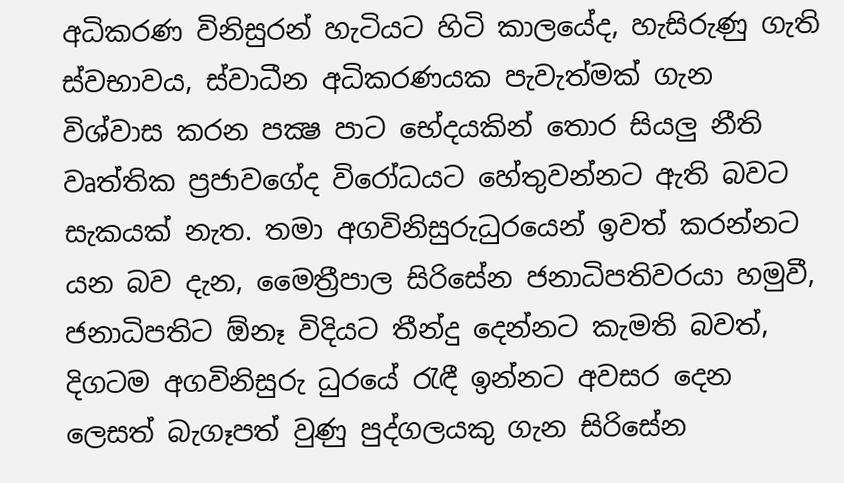අධිකරණ විනිසුරන් හැටියට හිටි කාලයේද, හැසිරුණු ගැති ස්වභාවය, ස්වාධීන අධිකරණයක පැවැත්මක් ගැන විශ්වාස කරන පක්‍ෂ පාට භේදයකින් තොර සියලු නීති වෘත්තික ප්‍රජාවගේද විරෝධයට හේතුවන්නට ඇති බවට සැකයක් නැත. තමා අගවිනිසුරුධුරයෙන් ඉවත් කරන්නට යන බව දැන, මෛත්‍රීපාල සිරිසේන ජනාධිපතිවරයා හමුවී, ජනාධිපතිට ඕනෑ විදියට තීන්දු දෙන්නට කැමති බවත්, දිගටම අගවිනිසුරු ධුරයේ රැඳී ඉන්නට අවසර දෙන ලෙසත් බැගෑපත් වුණු පුද්ගලයකු ගැන සිරිසේන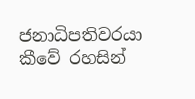ජනාධිපතිවරයා කීවේ රහසින්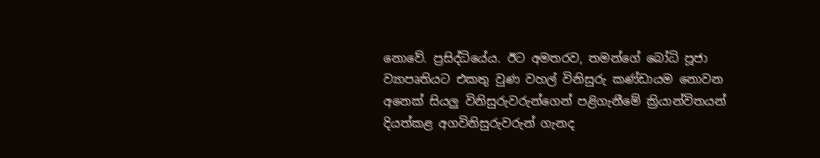නොවේ. ප්‍රසිද්ධියේය. ඊට අමතරව, තමන්ගේ බෝධි පූජා ව්‍යාපෘතියට එකතු වුණ වහල් විනිසුරු කණ්ඩායම නොවන අනෙක් සියලු විනිසුරුවරුන්ගෙන් පළිගැනීමේ ක්‍රියාන්විතයන් දියත්කළ අගවිනිසුරුවරුන් ගැනද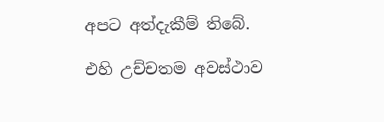අපට අත්දැකීම් තිබේ.

එහි උච්චතම අවස්ථාව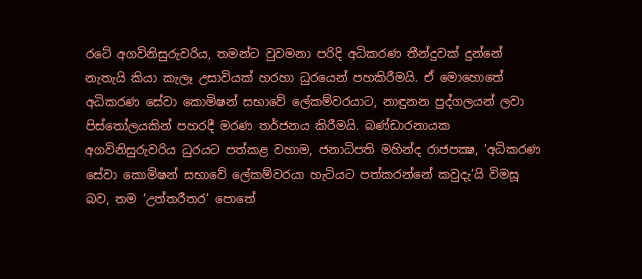රටේ අගවිනිසුරුවරිය, තමන්ට වුවමනා පරිදි අධිකරණ තීන්දුවක් දුන්නේ නැතැයි කියා කැලෑ උසාවියක් හරහා ධුරයෙන් පහකිරීමයි. ඒ මොහොතේ අධිකරණ සේවා කොමිෂන් සභාවේ ලේකම්වරයාට, නාඳුනන පුද්ගලයන් ලවා පිස්තෝලයකින් පහරදී මරණ තර්ජනය කිරීමයි. බණ්ඩාරනායක අගවිනිසුරුවරිය ධුරයට පත්කළ වහාම, ජනාධිපති මහින්ද රාජපක්‍ෂ, ‘අධිකරණ සේවා කොමිෂන් සභාවේ ලේකම්වරයා හැටියට පත්කරන්නේ කවුදැ’යි විමසූ බව, තම ‘උත්තරීතර’ පොතේ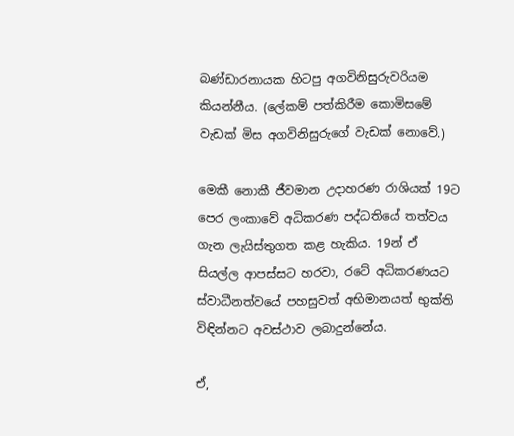බණ්ඩාරනායක හිටපු අගවිනිසුරුවරියම කියන්නීය. (ලේකම් පත්කිරීම කොමිසමේ වැඩක් මිස අගවිනිසුරුගේ වැඩක් නොවේ.)

මෙකී නොකී ජීවමාන උදාහරණ රාශියක් 19ට පෙර ලංකාවේ අධිකරණ පද්ධතියේ තත්වය ගැන ලැයිස්තුගත කළ හැකිය. 19න් ඒ සියල්ල ආපස්සට හරවා, රටේ අධිකරණයට ස්වාධීනත්වයේ පහසුවත් අභිමානයත් භුක්ති විඳින්නට අවස්ථාව ලබාදුන්නේය.

ඒ,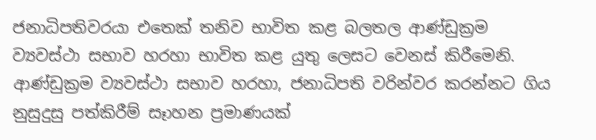ජනාධිපතිවරයා එතෙක් තනිව භාවිත කළ බලතල ආණ්ඩුක්‍රම ව්‍යවස්ථා සභාව හරහා භාවිත කළ යුතු ලෙසට වෙනස් කිරීමෙනි. ආණ්ඩුක්‍රම ව්‍යවස්ථා සභාව හරහා, ජනාධිපති වරින්වර කරන්නට ගිය නුසුදුසු පත්කිරීම් සෑාහන ප්‍රමාණයක්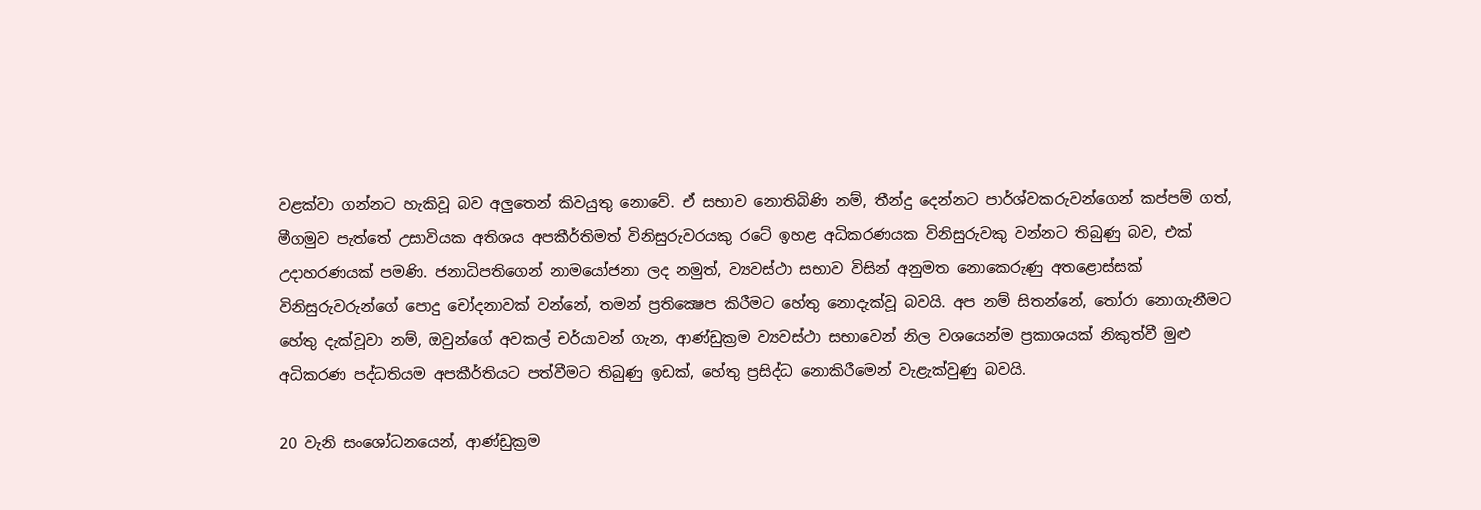වළක්වා ගන්නට හැකිවූ බව අලුතෙන් කිවයුතු නොවේ. ඒ සභාව නොතිබිණි නම්, තීන්දු දෙන්නට පාර්ශ්වකරුවන්ගෙන් කප්පම් ගත්, මීගමුව පැත්තේ උසාවියක අතිශය අපකීර්තිමත් විනිසුරුවරයකු රටේ ඉහළ අධිකරණයක විනිසුරුවකු වන්නට තිබුණු බව, එක් උදාහරණයක් පමණි. ජනාධිපතිගෙන් නාමයෝජනා ලද නමුත්, ව්‍යවස්ථා සභාව විසින් අනුමත නොකෙරුණු අතළොස්සක් විනිසුරුවරුන්ගේ පොදු චෝදනාවක් වන්නේ, තමන් ප්‍රතික්‍ෂෙප කිරීමට හේතු නොදැක්වූ බවයි. අප නම් සිතන්නේ, තෝරා නොගැනීමට හේතු දැක්වූවා නම්, ඔවුන්ගේ අවකල් චර්යාවන් ගැන, ආණ්ඩුක්‍රම ව්‍යවස්ථා සභාවෙන් නිල වශයෙන්ම ප්‍රකාශයක් නිකුත්වී මුළු අධිකරණ පද්ධතියම අපකීර්තියට පත්වීමට තිබුණු ඉඩක්, හේතු ප්‍රසිද්ධ නොකිරීමෙන් වැළැක්වුණු බවයි.

20 වැනි සංශෝධනයෙන්, ආණ්ඩුක්‍රම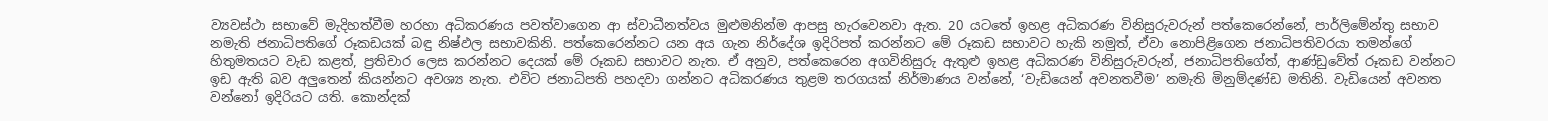ව්‍යවස්ථා සභාවේ මැදිහත්වීම හරහා අධිකරණය පවත්වාගෙන ආ ස්වාධීනත්වය මුළුමනින්ම ආපසු හැරවෙනවා ඇත. 20 යටතේ ඉහළ අධිකරණ විනිසුරුවරුන් පත්කෙරෙන්නේ, පාර්ලිමේන්තු සභාව නමැති ජනාධිපතිගේ රූකඩයක් බඳු නිෂ්ඵල සභාවකිනි. පත්කෙරෙන්නට යන අය ගැන නිර්දේශ ඉදිරිපත් කරන්නට මේ රූකඩ සභාවට හැකි නමුත්, ඒවා නොපිළිගෙන ජනාධිපතිවරයා තමන්ගේ හිතුමතයට වැඩ කළත්, ප්‍රතිචාර ලෙස කරන්නට දෙයක් මේ රූකඩ සභාවට නැත. ඒ අනුව, පත්කෙරෙන අගවිනිසුරු ඇතුළු ඉහළ අධිකරණ විනිසුරුවරුන්, ජනාධිපතිගේත්, ආණ්ඩුවේත් රූකඩ වන්නට ඉඩ ඇති බව අලුතෙන් කියන්නට අවශ්‍ය නැත. එවිට ජනාධිපති පහදවා ගන්නට අධිකරණය තුළම තරගයක් නිර්මාණය වන්නේ, ‘වැඩියෙන් අවනතවීම’ නමැති මිනුම්දණ්ඩ මතිනි. වැඩියෙන් අවනත වන්නෝ ඉදිරියට යති. කොන්දක්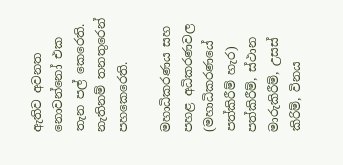ඇතිව අවනත නොවන්නෝ එක තැන පල් කෙරෙති. නැතිනම් තනතුරෙන් පහකෙරෙති.

මහාධිකරණය සහ පහළ අධිකරණවල (මහාධිකරණයේ පත්කිරීම් හැර) පත්කිරීම්, ස්ථාන මාරුකිරීම්, උසස් කිරිම්, විනය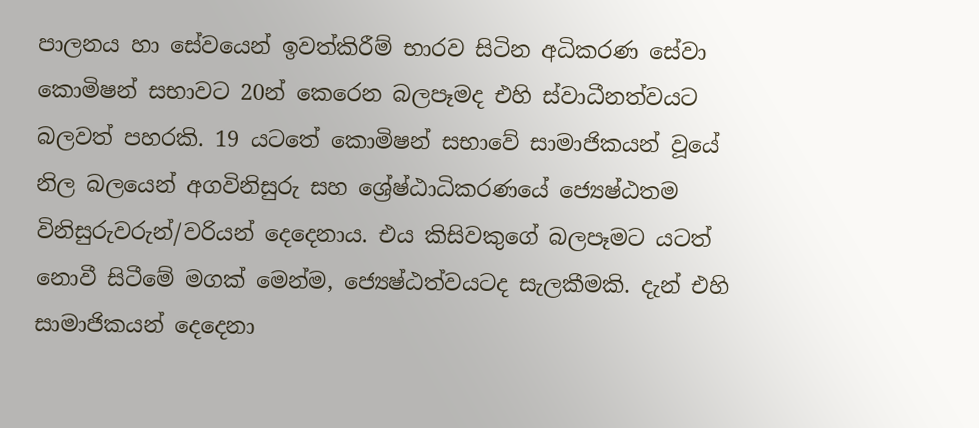පාලනය හා සේවයෙන් ඉවත්කිරීම් භාරව සිටින අධිකරණ සේවා කොමිෂන් සභාවට 20න් කෙරෙන බලපෑමද එහි ස්වාධීනත්වයට බලවත් පහරකි. 19 යටතේ කොමිෂන් සභාවේ සාමාජිකයන් වූයේ නිල බලයෙන් අගවිනිසුරු සහ ශ්‍රේෂ්ඨාධිකරණයේ ජ්‍යෙෂ්ඨතම විනිසුරුවරුන්/වරියන් දෙදෙනාය. එය කිසිවකුගේ බලපෑමට යටත් නොවී සිටීමේ මගක් මෙන්ම, ජ්‍යෙෂ්ඨත්වයටද සැලකීමකි. දැන් එහි සාමාජිකයන් දෙදෙනා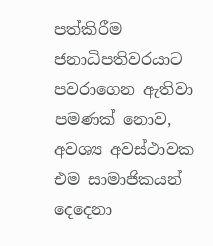පත්කිරීම ජනාධිපතිවරයාට පවරාගෙන ඇතිවා පමණක් නොව, අවශ්‍ය අවස්ථාවක එම සාමාජිකයන් දෙදෙනා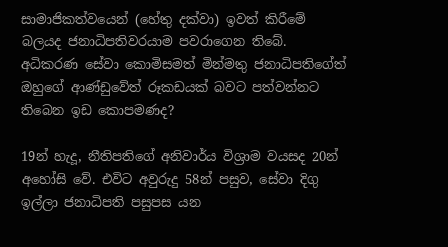සාමාජිකත්වයෙන් (හේතු දක්වා) ඉවත් කිරීමේ බලයද ජනාධිපතිවරයාම පවරාගෙන තිබේ. අධිකරණ සේවා කොමිසමත් මින්මතු ජනාධිපතිගේත් ඔහුගේ ආණ්ඩුවේත් රූකඩයක් බවට පත්වන්නට තිබෙන ඉඩ කොපමණද?

19න් හැදූ, නීතිපතිගේ අනිවාර්ය විශ්‍රාම වයසද 20න් අහෝසි වේ. එවිට අවුරුදු 58න් පසුව, සේවා දිගු ඉල්ලා ජනාධිපති පසුපස යන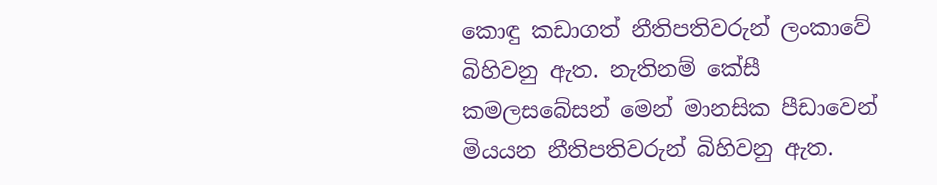කොඳු කඩාගත් නීතිපතිවරුන් ලංකාවේ බිහිවනු ඇත. නැතිනම් කේසී කමලසබේසන් මෙන් මානසික පීඩාවෙන් මියයන නීතිපතිවරුන් බිහිවනු ඇත.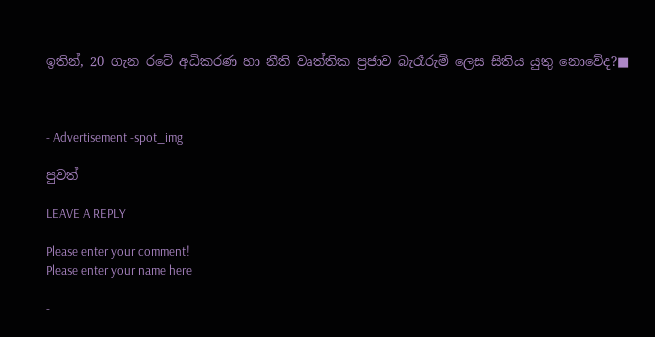ඉතින්, 20 ගැන රටේ අධිකරණ හා නීති වෘත්තික ප්‍රජාව බැරෑරුම් ලෙස සිතිය යුතු නොවේද?■



- Advertisement -spot_img

පුවත්

LEAVE A REPLY

Please enter your comment!
Please enter your name here

-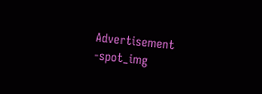Advertisement -spot_img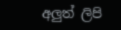අලුත් ලිපි